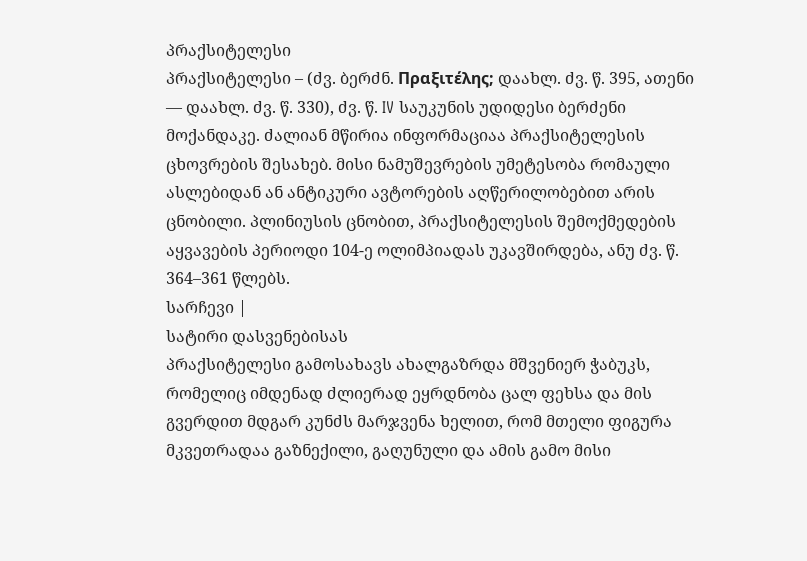პრაქსიტელესი
პრაქსიტელესი – (ძვ. ბერძნ. Πραξιτέλης; დაახლ. ძვ. წ. 395, ათენი — დაახლ. ძვ. წ. 330), ძვ. წ. IV საუკუნის უდიდესი ბერძენი მოქანდაკე. ძალიან მწირია ინფორმაციაა პრაქსიტელესის ცხოვრების შესახებ. მისი ნამუშევრების უმეტესობა რომაული ასლებიდან ან ანტიკური ავტორების აღწერილობებით არის ცნობილი. პლინიუსის ცნობით, პრაქსიტელესის შემოქმედების აყვავების პერიოდი 104-ე ოლიმპიადას უკავშირდება, ანუ ძვ. წ. 364–361 წლებს.
სარჩევი |
სატირი დასვენებისას
პრაქსიტელესი გამოსახავს ახალგაზრდა მშვენიერ ჭაბუკს, რომელიც იმდენად ძლიერად ეყრდნობა ცალ ფეხსა და მის გვერდით მდგარ კუნძს მარჯვენა ხელით, რომ მთელი ფიგურა მკვეთრადაა გაზნექილი, გაღუნული და ამის გამო მისი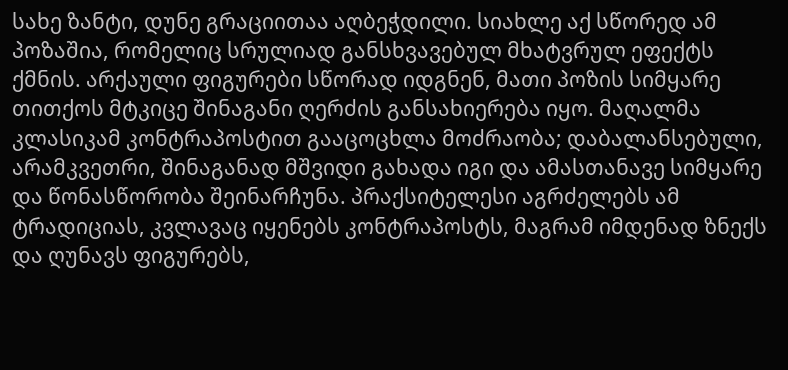სახე ზანტი, დუნე გრაციითაა აღბეჭდილი. სიახლე აქ სწორედ ამ პოზაშია, რომელიც სრულიად განსხვავებულ მხატვრულ ეფექტს ქმნის. არქაული ფიგურები სწორად იდგნენ, მათი პოზის სიმყარე თითქოს მტკიცე შინაგანი ღერძის განსახიერება იყო. მაღალმა კლასიკამ კონტრაპოსტით გააცოცხლა მოძრაობა; დაბალანსებული, არამკვეთრი, შინაგანად მშვიდი გახადა იგი და ამასთანავე სიმყარე და წონასწორობა შეინარჩუნა. პრაქსიტელესი აგრძელებს ამ ტრადიციას, კვლავაც იყენებს კონტრაპოსტს, მაგრამ იმდენად ზნექს და ღუნავს ფიგურებს,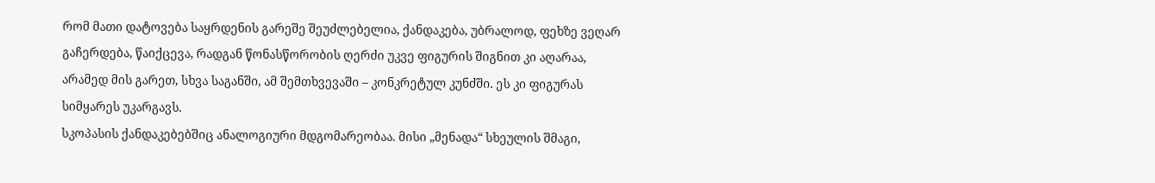რომ მათი დატოვება საყრდენის გარეშე შეუძლებელია, ქანდაკება, უბრალოდ, ფეხზე ვეღარ გაჩერდება, წაიქცევა, რადგან წონასწორობის ღერძი უკვე ფიგურის შიგნით კი აღარაა, არამედ მის გარეთ, სხვა საგანში, ამ შემთხვევაში – კონკრეტულ კუნძში. ეს კი ფიგურას სიმყარეს უკარგავს.
სკოპასის ქანდაკებებშიც ანალოგიური მდგომარეობაა. მისი „მენადა“ სხეულის შმაგი,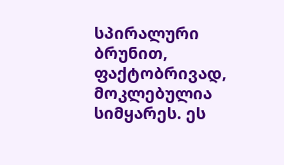სპირალური ბრუნით, ფაქტობრივად, მოკლებულია სიმყარეს. ეს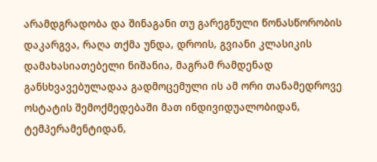არამდგრადობა და შინაგანი თუ გარეგნული წონასწორობის დაკარგვა, რაღა თქმა უნდა, დროის, გვიანი კლასიკის დამახასიათებელი ნიშანია, მაგრამ რამდენად განსხვავებულადაა გადმოცემული ის ამ ორი თანამედროვე ოსტატის შემოქმედებაში მათ ინდივიდუალობიდან, ტემპერამენტიდან,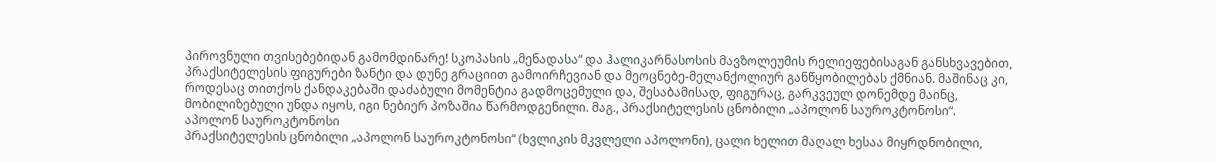პიროვნული თვისებებიდან გამომდინარე! სკოპასის „მენადასა“ და ჰალიკარნასოსის მავზოლეუმის რელიეფებისაგან განსხვავებით, პრაქსიტელესის ფიგურები ზანტი და დუნე გრაციით გამოირჩევიან და მეოცნებე-მელანქოლიურ განწყობილებას ქმნიან. მაშინაც კი, როდესაც თითქოს ქანდაკებაში დაძაბული მომენტია გადმოცემული და, შესაბამისად, ფიგურაც, გარკვეულ დონემდე მაინც, მობილიზებული უნდა იყოს, იგი ნებიერ პოზაშია წარმოდგენილი. მაგ., პრაქსიტელესის ცნობილი „აპოლონ საუროკტონოსი“.
აპოლონ საუროკტონოსი
პრაქსიტელესის ცნობილი „აპოლონ საუროკტონოსი“ (ხვლიკის მკვლელი აპოლონი), ცალი ხელით მაღალ ხესაა მიყრდნობილი,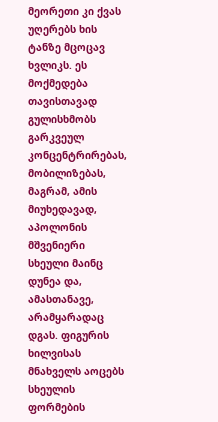მეორეთი კი ქვას უღერებს ხის ტანზე მცოცავ ხვლიკს. ეს მოქმედება თავისთავად გულისხმობს გარკვეულ კონცენტრირებას, მობილიზებას, მაგრამ, ამის მიუხედავად, აპოლონის მშვენიერი სხეული მაინც დუნეა და, ამასთანავე, არამყარადაც დგას. ფიგურის ხილვისას მნახველს აოცებს სხეულის ფორმების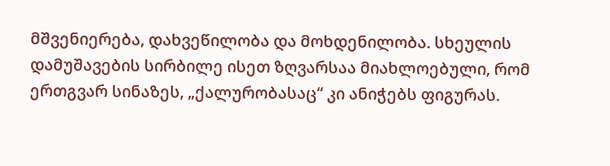მშვენიერება, დახვეწილობა და მოხდენილობა. სხეულის დამუშავების სირბილე ისეთ ზღვარსაა მიახლოებული, რომ ერთგვარ სინაზეს, „ქალურობასაც“ კი ანიჭებს ფიგურას.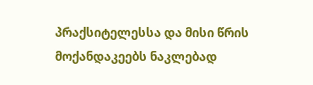პრაქსიტელესსა და მისი წრის მოქანდაკეებს ნაკლებად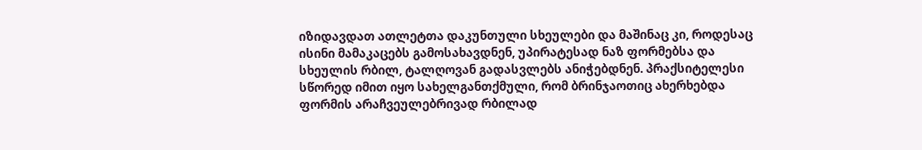იზიდავდათ ათლეტთა დაკუნთული სხეულები და მაშინაც კი, როდესაც ისინი მამაკაცებს გამოსახავდნენ, უპირატესად ნაზ ფორმებსა და სხეულის რბილ, ტალღოვან გადასვლებს ანიჭებდნენ. პრაქსიტელესი სწორედ იმით იყო სახელგანთქმული, რომ ბრინჯაოთიც ახერხებდა ფორმის არაჩვეულებრივად რბილად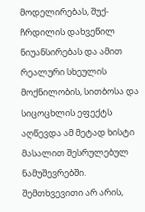მოდელირებას, შუქ-ჩრდილის დახვეწილ ნიუანსირებას და ამით რეალური სხეულის მოქნილობის, სითბოსა და სიცოცხლის ეფექტს აღწევდა ამ მეტად ხისტი მასალით შესრულებულ ნამუშევრებში. შემთხვევითი არ არის,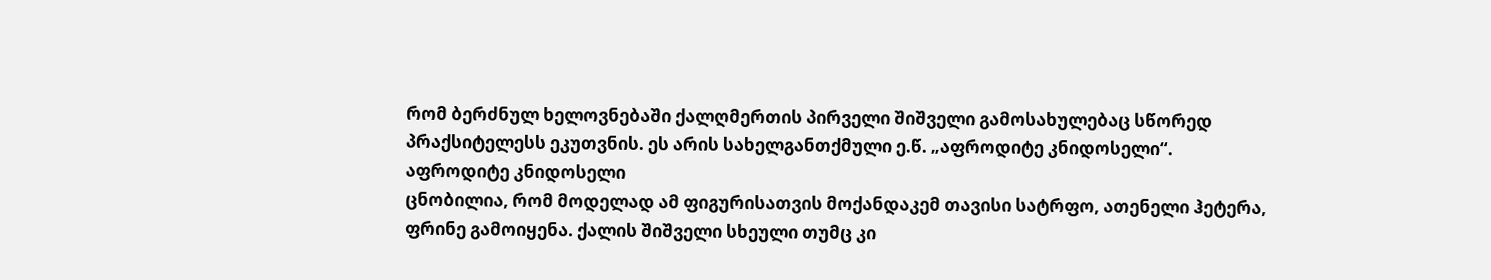რომ ბერძნულ ხელოვნებაში ქალღმერთის პირველი შიშველი გამოსახულებაც სწორედ პრაქსიტელესს ეკუთვნის. ეს არის სახელგანთქმული ე.წ. „აფროდიტე კნიდოსელი“.
აფროდიტე კნიდოსელი
ცნობილია, რომ მოდელად ამ ფიგურისათვის მოქანდაკემ თავისი სატრფო, ათენელი ჰეტერა, ფრინე გამოიყენა. ქალის შიშველი სხეული თუმც კი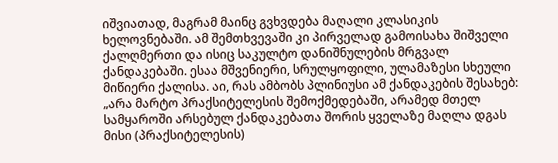იშვიათად, მაგრამ მაინც გვხვდება მაღალი კლასიკის ხელოვნებაში. ამ შემთხვევაში კი პირველად გამოისახა შიშველი ქალღმერთი და ისიც საკულტო დანიშნულების მრგვალ ქანდაკებაში. ესაა მშვენიერი, სრულყოფილი, ულამაზესი სხეული მიწიერი ქალისა. აი, რას ამბობს პლინიუსი ამ ქანდაკების შესახებ: „არა მარტო პრაქსიტელესის შემოქმედებაში, არამედ მთელ სამყაროში არსებულ ქანდაკებათა შორის ყველაზე მაღლა დგას მისი (პრაქსიტელესის)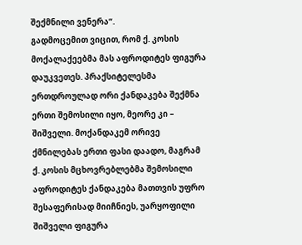შექმნილი ვენერა“.
გადმოცემით ვიცით, რომ ქ. კოსის მოქალაქეებმა მას აფროდიტეს ფიგურა დაუკვეთეს. პრაქსიტელესმა ერთდროულად ორი ქანდაკება შექმნა ერთი შემოსილი იყო, მეორე კი – შიშველი. მოქანდაკემ ორივე ქმნილებას ერთი ფასი დაადო, მაგრამ ქ. კოსის მცხოვრებლებმა შემოსილი აფროდიტეს ქანდაკება მათთვის უფრო შესაფერისად მიიჩნიეს, უარყოფილი შიშველი ფიგურა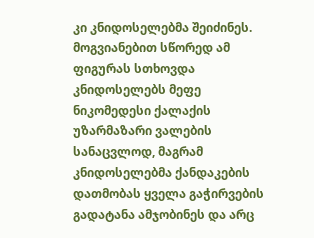კი კნიდოსელებმა შეიძინეს. მოგვიანებით სწორედ ამ ფიგურას სთხოვდა კნიდოსელებს მეფე ნიკომედესი ქალაქის უზარმაზარი ვალების სანაცვლოდ, მაგრამ კნიდოსელებმა ქანდაკების დათმობას ყველა გაჭირვების გადატანა ამჯობინეს და არც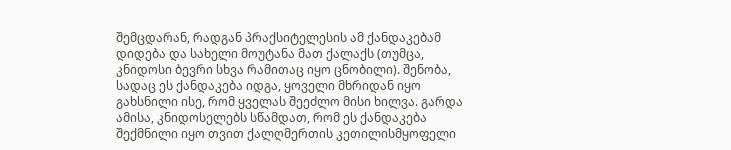შემცდარან, რადგან პრაქსიტელესის ამ ქანდაკებამ დიდება და სახელი მოუტანა მათ ქალაქს (თუმცა, კნიდოსი ბევრი სხვა რამითაც იყო ცნობილი). შენობა, სადაც ეს ქანდაკება იდგა, ყოველი მხრიდან იყო გახსნილი ისე, რომ ყველას შეეძლო მისი ხილვა. გარდა ამისა, კნიდოსელებს სწამდათ, რომ ეს ქანდაკება შექმნილი იყო თვით ქალღმერთის კეთილისმყოფელი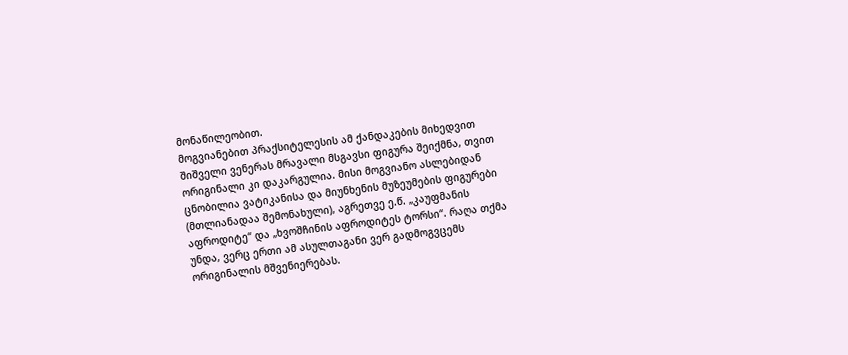მონაწილეობით.
მოგვიანებით პრაქსიტელესის ამ ქანდაკების მიხედვით შიშველი ვენერას მრავალი მსგავსი ფიგურა შეიქმნა, თვით ორიგინალი კი დაკარგულია. მისი მოგვიანო ასლებიდან ცნობილია ვატიკანისა და მიუნხენის მუზეუმების ფიგურები (მთლიანადაა შემონახული), აგრეთვე ე.წ. „კაუფმანის აფროდიტე“ და „ხვოშჩინის აფროდიტეს ტორსი“. რაღა თქმა უნდა, ვერც ერთი ამ ასულთაგანი ვერ გადმოგვცემს ორიგინალის მშვენიერებას.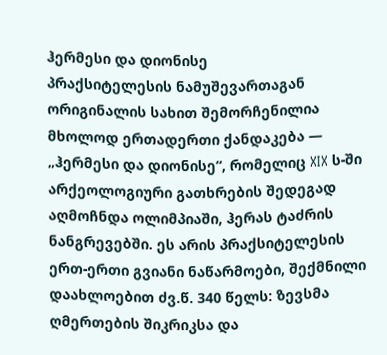ჰერმესი და დიონისე
პრაქსიტელესის ნამუშევართაგან ორიგინალის სახით შემორჩენილია მხოლოდ ერთადერთი ქანდაკება ― „ჰერმესი და დიონისე“, რომელიც XIX ს-ში არქეოლოგიური გათხრების შედეგად აღმოჩნდა ოლიმპიაში, ჰერას ტაძრის ნანგრევებში. ეს არის პრაქსიტელესის ერთ-ერთი გვიანი ნაწარმოები, შექმნილი დაახლოებით ძვ.წ. 340 წელს: ზევსმა ღმერთების შიკრიკსა და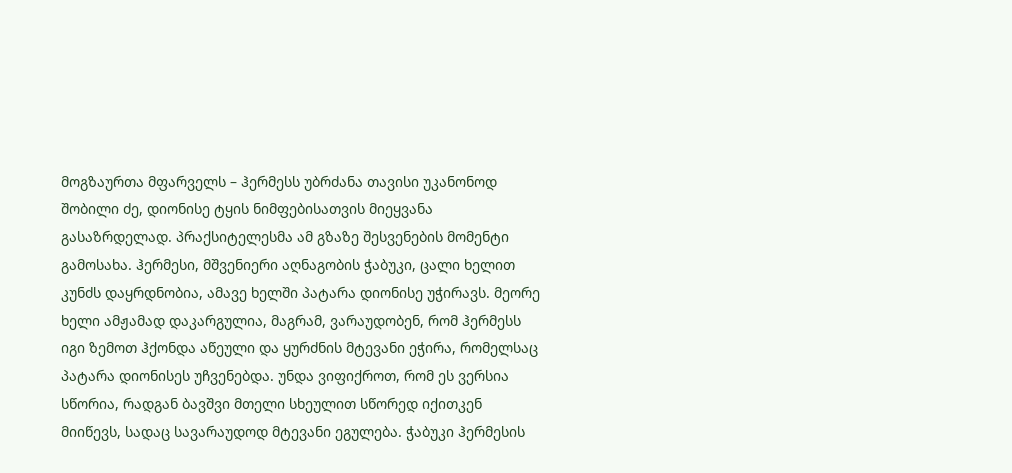მოგზაურთა მფარველს – ჰერმესს უბრძანა თავისი უკანონოდ შობილი ძე, დიონისე ტყის ნიმფებისათვის მიეყვანა გასაზრდელად. პრაქსიტელესმა ამ გზაზე შესვენების მომენტი გამოსახა. ჰერმესი, მშვენიერი აღნაგობის ჭაბუკი, ცალი ხელით კუნძს დაყრდნობია, ამავე ხელში პატარა დიონისე უჭირავს. მეორე ხელი ამჟამად დაკარგულია, მაგრამ, ვარაუდობენ, რომ ჰერმესს იგი ზემოთ ჰქონდა აწეული და ყურძნის მტევანი ეჭირა, რომელსაც პატარა დიონისეს უჩვენებდა. უნდა ვიფიქროთ, რომ ეს ვერსია სწორია, რადგან ბავშვი მთელი სხეულით სწორედ იქითკენ მიიწევს, სადაც სავარაუდოდ მტევანი ეგულება. ჭაბუკი ჰერმესის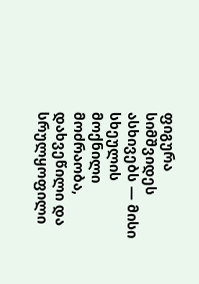ფიგურა სიმშვიდეს ასხივებს — მისი სხეულის მოქნილი მოძრაობა, დახვეწილი და სრულყოფილი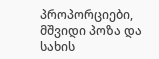პროპორციები, მშვიდი პოზა და სახის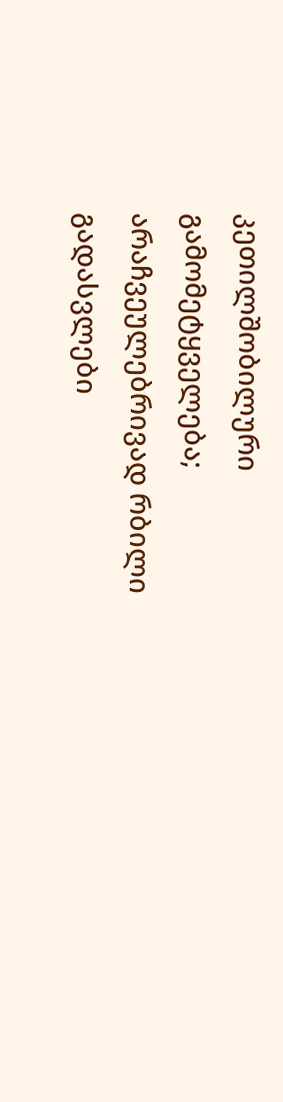კეთილშობილური გამომეტყველება; არაჩვეულებრივად რბილი გადასვლები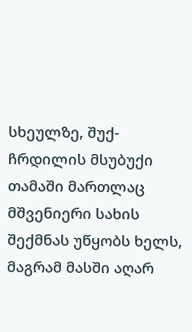სხეულზე, შუქ-ჩრდილის მსუბუქი თამაში მართლაც მშვენიერი სახის შექმნას უწყობს ხელს, მაგრამ მასში აღარ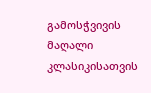გამოსჭვივის მაღალი კლასიკისათვის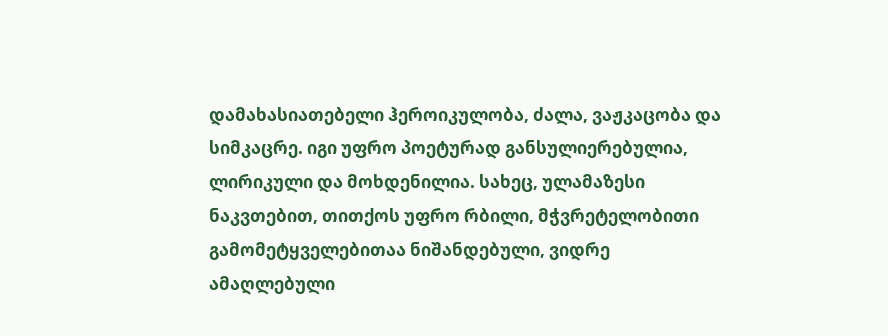დამახასიათებელი ჰეროიკულობა, ძალა, ვაჟკაცობა და სიმკაცრე. იგი უფრო პოეტურად განსულიერებულია, ლირიკული და მოხდენილია. სახეც, ულამაზესი ნაკვთებით, თითქოს უფრო რბილი, მჭვრეტელობითი გამომეტყველებითაა ნიშანდებული, ვიდრე ამაღლებული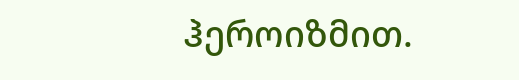ჰეროიზმით.